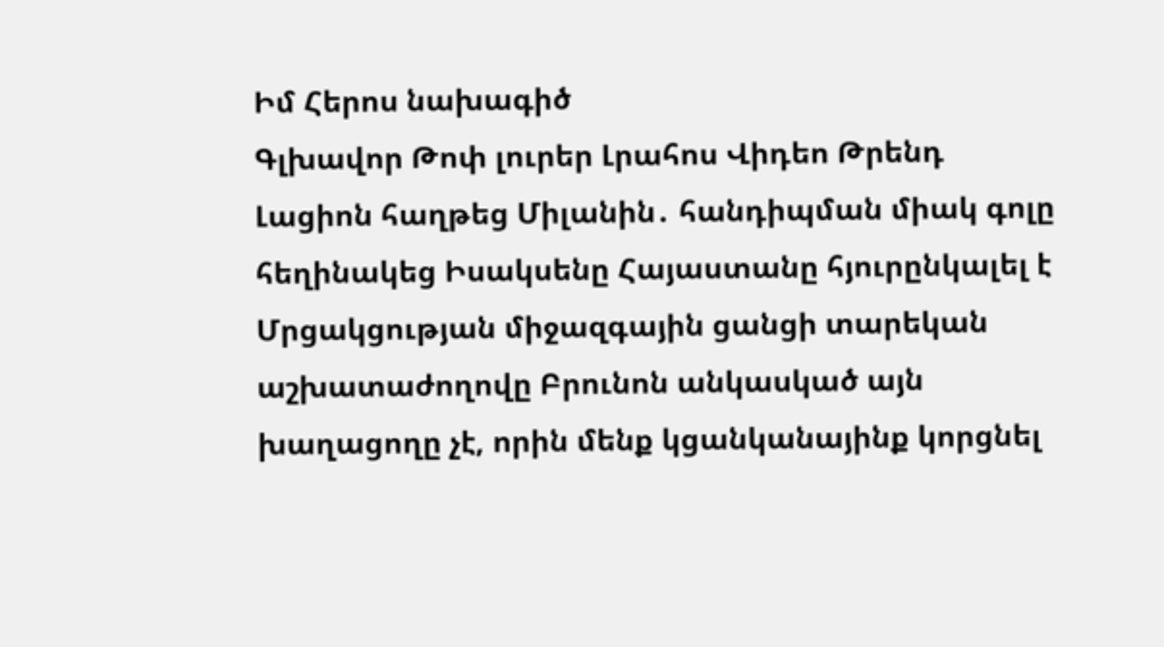Իմ Հերոս նախագիծ
Գլխավոր Թոփ լուրեր Լրահոս Վիդեո Թրենդ
Լացիոն հաղթեց Միլանին․ հանդիպման միակ գոլը հեղինակեց Իսակսենը Հայաստանը հյուրընկալել է Մրցակցության միջազգային ցանցի տարեկան աշխատաժողովը Բրունոն անկասկած այն խաղացողը չէ, որին մենք կցանկանայինք կորցնել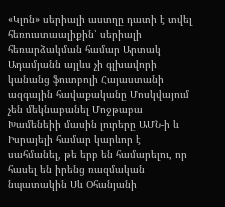«Կլոն» սերիալի աստղը դատի է տվել հեռուստաալիքին՝ սերիալի հեռարձակման համար Արտակ Ադամյանն այլևս չի գլխավորի կանանց ֆուտբոլի Հայաստանի ազգային հավաքականը Մոսկվայում չեն մեկնաբանել Մոջթաբա Խամենեիի մասին լուրերը ԱՄՆ-ի և Իսրայելի համար կարևոր է սահմանել, թե երբ են համարելու, որ հասել են իրենց ռազմական նպատակին Սև Օհանյանի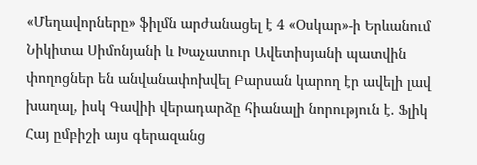«Մեղավորները» ֆիլմն արժանացել է 4 «Օսկար»-ի Երևանում Նիկիտա Սիմոնյանի և Խաչատուր Ավետիսյանի պատվին փողոցներ են անվանափոխվել Բարսան կարող էր ավելի լավ խաղալ, իսկ Գավիի վերադարձը հիանալի նորություն է. Ֆլիկ Հայ ըմբիշի այս գերազանց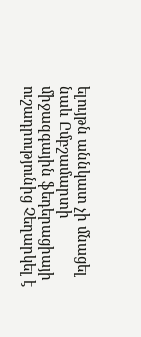ելույթն աննկատ չի մնացել նաև Ըմբշամարտի միջազգային ֆեդերացիայի ուշադրությունից Չեղարկել է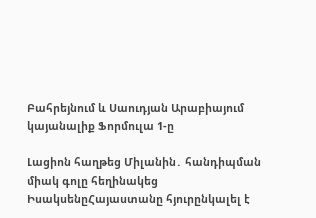Բահրեյնում և Սաուդյան Արաբիայում կայանալիք Ֆորմուլա 1-ը

Լացիոն հաղթեց Միլանին․ հանդիպման միակ գոլը հեղինակեց ԻսակսենըՀայաստանը հյուրընկալել է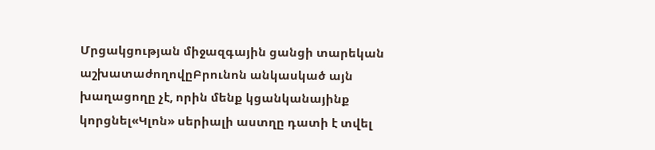Մրցակցության միջազգային ցանցի տարեկան աշխատաժողովըԲրունոն անկասկած այն խաղացողը չէ, որին մենք կցանկանայինք կորցնել«Կլոն» սերիալի աստղը դատի է տվել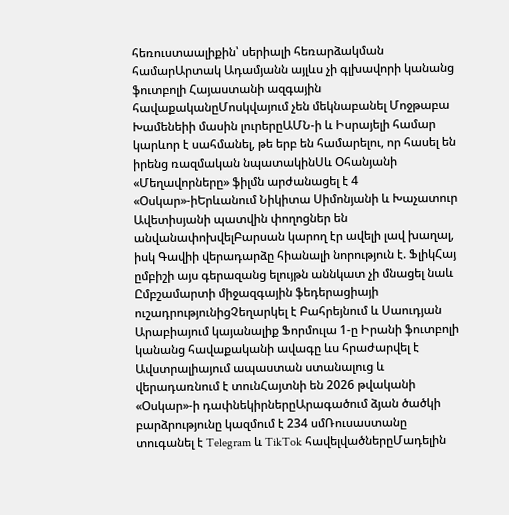հեռուստաալիքին՝ սերիալի հեռարձակման համարԱրտակ Ադամյանն այլևս չի գլխավորի կանանց ֆուտբոլի Հայաստանի ազգային հավաքականըՄոսկվայում չեն մեկնաբանել Մոջթաբա Խամենեիի մասին լուրերըԱՄՆ-ի և Իսրայելի համար կարևոր է սահմանել, թե երբ են համարելու, որ հասել են իրենց ռազմական նպատակինՍև Օհանյանի «Մեղավորները» ֆիլմն արժանացել է 4 «Օսկար»-իԵրևանում Նիկիտա Սիմոնյանի և Խաչատուր Ավետիսյանի պատվին փողոցներ են անվանափոխվելԲարսան կարող էր ավելի լավ խաղալ, իսկ Գավիի վերադարձը հիանալի նորություն է. ՖլիկՀայ ըմբիշի այս գերազանց ելույթն աննկատ չի մնացել նաև Ըմբշամարտի միջազգային ֆեդերացիայի ուշադրությունիցՉեղարկել է Բահրեյնում և Սաուդյան Արաբիայում կայանալիք Ֆորմուլա 1-ը Իրանի ֆուտբոլի կանանց հավաքականի ավագը ևս հրաժարվել է Ավստրալիայում ապաստան ստանալուց և վերադառնում է տունՀայտնի են 2026 թվականի «Օսկար»-ի դափնեկիրներըԱրագածում ձյան ծածկի բարձրությունը կազմում է 234 սմՌուսաստանը տուգանել է Telegram և TikTok հավելվածներըՄադելին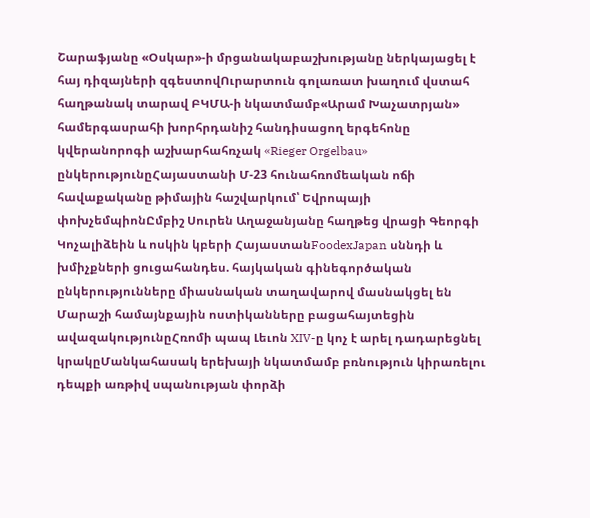Շարաֆյանը «Օսկար»-ի մրցանակաբաշխությանը ներկայացել է հայ դիզայների զգեստովՈւրարտուն գոլառատ խաղում վստահ հաղթանակ տարավ ԲԿՄԱ-ի նկատմամբ«Արամ Խաչատրյան» համերգասրահի խորհրդանիշ հանդիսացող երգեհոնը կվերանորոգի աշխարհահռչակ «Rieger Orgelbau» ընկերությունըՀայաստանի Մ-23 հունահռոմեական ոճի հավաքականը թիմային հաշվարկում՝ Եվրոպայի փոխչեմպիոնԸմբիշ Սուրեն Աղաջանյանը հաղթեց վրացի Գեորգի Կոչալիձեին և ոսկին կբերի ՀայաստանFoodexJapan սննդի և խմիչքների ցուցահանդես. հայկական գինեգործական ընկերությունները միասնական տաղավարով մասնակցել են Մարաշի համայնքային ոստիկանները բացահայտեցին ավազակությունըՀռոմի պապ Լեւոն XIV-ը կոչ է արել դադարեցնել կրակըՄանկահասակ երեխայի նկատմամբ բռնություն կիրառելու դեպքի առթիվ սպանության փորձի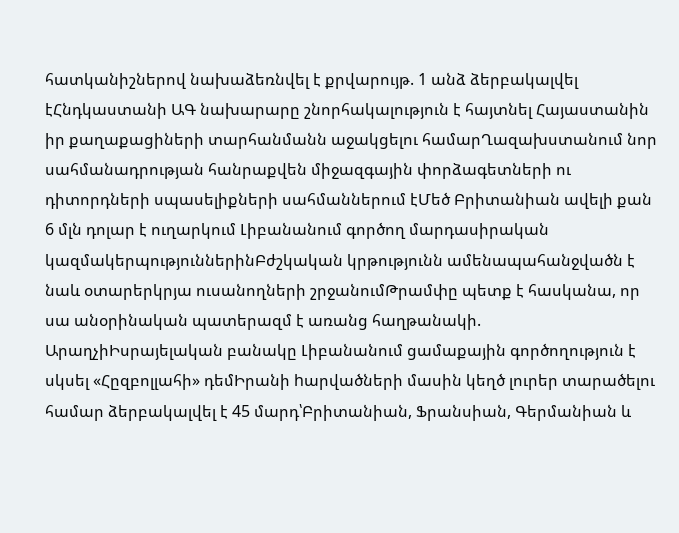հատկանիշներով նախաձեռնվել է քրվարույթ. 1 անձ ձերբակալվել էՀնդկաստանի ԱԳ նախարարը շնորհակալություն է հայտնել Հայաստանին իր քաղաքացիների տարհանմանն աջակցելու համարՂազախստանում նոր սահմանադրության հանրաքվեն միջազգային փորձագետների ու դիտորդների սպասելիքների սահմաններում էՄեծ Բրիտանիան ավելի քան 6 մլն դոլար է ուղարկում Լիբանանում գործող մարդասիրական կազմակերպություններինԲժշկական կրթությունն ամենապահանջվածն է նաև օտարերկրյա ուսանողների շրջանումԹրամփը պետք է հասկանա, որ սա անօրինական պատերազմ է առանց հաղթանակի. ԱրաղչիԻսրայելական բանակը Լիբանանում ցամաքային գործողություն է սկսել «Հըզբոլլահի» դեմԻրանի hարվածների մասին կեղծ լուրեր տարածելու համար ձերբակալվել է 45 մարդ՝Բրիտանիան, Ֆրանսիան, Գերմանիան և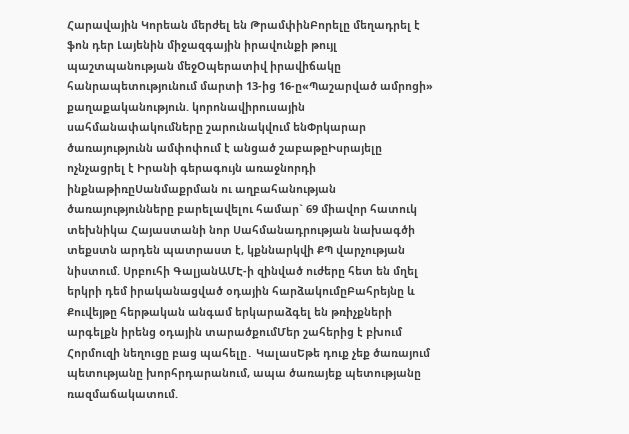Հարավային Կորեան մերժել են ԹրամփինԲորելը մեղադրել է ֆոն դեր Լայենին միջազգային իրավունքի թույլ պաշտպանության մեջՕպերատիվ իրավիճակը հանրապետությունում մարտի 13-ից 16-ը«Պաշարված ամրոցի» քաղաքականություն. կորոնավիրուսային սահմանափակումները շարունակվում ենՓրկարար ծառայությունն ամփոփում է անցած շաբաթըԻսրայելը ոչնչացրել է Իրանի գերագույն առաջնորդի ինքնաթիռըՍանմաքրման ու աղբահանության ծառայությունները բարելավելու համար` 69 միավոր հատուկ տեխնիկա Հայաստանի նոր Սահմանադրության նախագծի տեքստն արդեն պատրաստ է, կքննարկվի ՔՊ վարչության նիստում. Սրբուհի ԳալյանԱՄԷ-ի զինված ուժերը հետ են մղել երկրի դեմ իրականացված օդային հարձակումըԲահրեյնը և Քուվեյթը հերթական անգամ երկարաձգել են թռիչքների արգելքն իրենց օդային տարածքումՄեր շահերից է բխում Հորմուզի նեղուցը բաց պահելը․ ԿալասԵթե դուք չեք ծառայում պետությանը խորհրդարանում, ապա ծառայեք պետությանը ռազմաճակատում.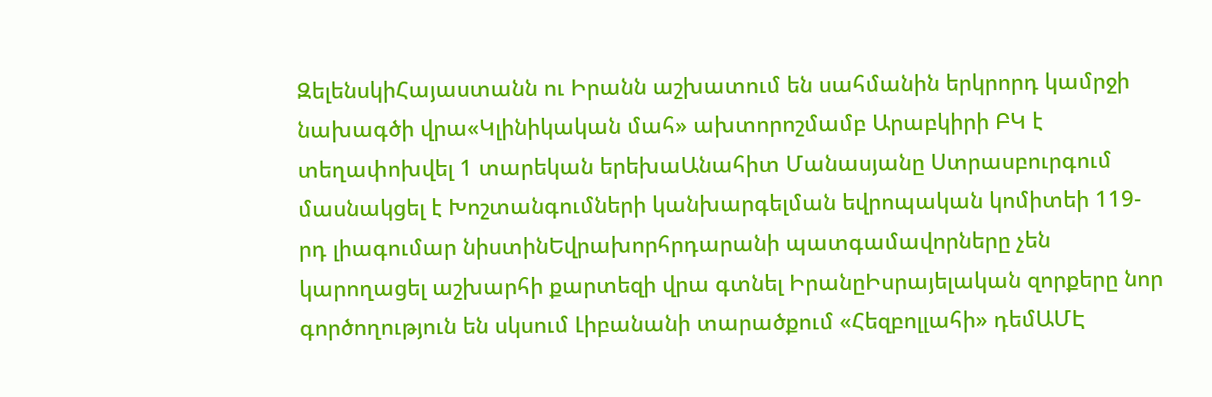ԶելենսկիՀայաստանն ու Իրանն աշխատում են սահմանին երկրորդ կամրջի նախագծի վրա«Կլինիկական մահ» ախտորոշմամբ Արաբկիրի ԲԿ է տեղափոխվել 1 տարեկան երեխաԱնահիտ Մանասյանը Ստրասբուրգում մասնակցել է Խոշտանգումների կանխարգելման եվրոպական կոմիտեի 119-րդ լիագումար նիստինԵվրախորհրդարանի պատգամավորները չեն կարողացել աշխարհի քարտեզի վրա գտնել ԻրանըԻսրայելական զորքերը նոր գործողություն են սկսում Լիբանանի տարածքում «Հեզբոլլահի» դեմԱՄԷ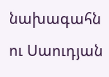նախագահն ու Սաուդյան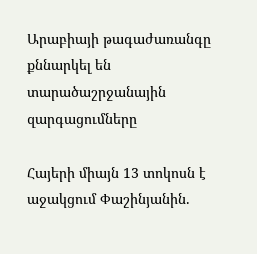Արաբիայի թագաժառանգը քննարկել են  տարածաշրջանային զարգացումները

Հայերի միայն 13 տոկոսն է աջակցում Փաշինյանին.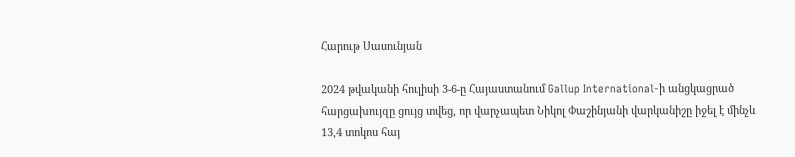Հարութ Սասունյան

2024 թվականի հուլիսի 3-6-ը Հայաստանում Gallup International-ի անցկացրած հարցախույզը ցույց տվեց, որ վարչապետ Նիկոլ Փաշինյանի վարկանիշը իջել է մինչև 13,4 տոկոս հայ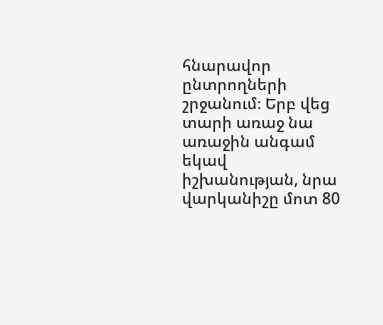հնարավոր ընտրողների շրջանում։ Երբ վեց տարի առաջ նա առաջին անգամ եկավ իշխանության, նրա վարկանիշը մոտ 80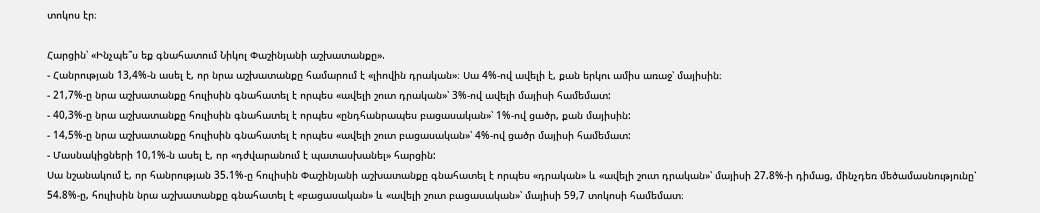տոկոս էր։

Հարցին՝ «Ինչպե՞ս եք գնահատում Նիկոլ Փաշինյանի աշխատանքը».
- Հանրության 13,4%-ն ասել է, որ նրա աշխատանքը համարում է «լիովին դրական»։ Սա 4%-ով ավելի է, քան երկու ամիս առաջ՝ մայիսին։
- 21,7%-ը նրա աշխատանքը հուլիսին գնահատել է որպես «ավելի շուտ դրական»՝ 3%-ով ավելի մայիսի համեմատ:
- 40,3%-ը նրա աշխատանքը հուլիսին գնահատել է որպես «ընդհանրապես բացասական»՝ 1%-ով ցածր, քան մայիսին:
- 14,5%-ը նրա աշխատանքը հուլիսին գնահատել է որպես «ավելի շուտ բացասական»՝ 4%-ով ցածր մայիսի համեմատ:
- Մասնակիցների 10,1%-ն ասել է, որ «դժվարանում է պատասխանել» հարցին:
Սա նշանակում է, որ հանրության 35.1%-ը հուլիսին Փաշինյանի աշխատանքը գնահատել է որպես «դրական» և «ավելի շուտ դրական»՝ մայիսի 27.8%-ի դիմաց, մինչդեռ մեծամասնությունը՝ 54.8%-ը, հուլիսին նրա աշխատանքը գնահատել է «բացասական» և «ավելի շուտ բացասական»՝ մայիսի 59,7 տոկոսի համեմատ։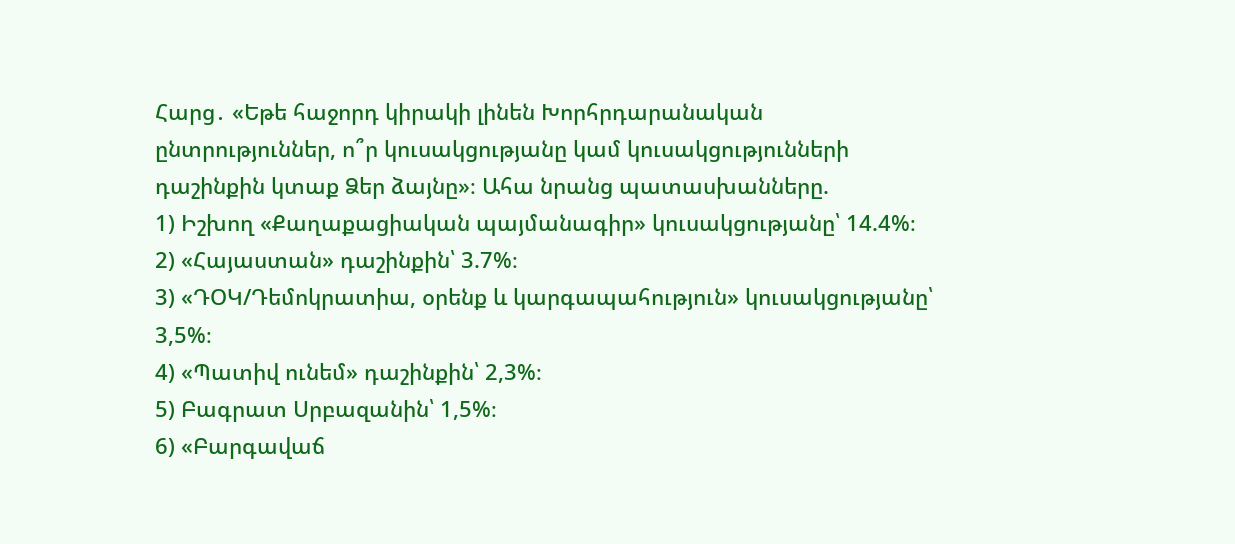Հարց․ «Եթե հաջորդ կիրակի լինեն Խորհրդարանական ընտրություններ, ո՞ր կուսակցությանը կամ կուսակցությունների դաշինքին կտաք Ձեր ձայնը»։ Ահա նրանց պատասխանները.
1) Իշխող «Քաղաքացիական պայմանագիր» կուսակցությանը՝ 14.4%։
2) «Հայաստան» դաշինքին՝ 3.7%։
3) «ԴՕԿ/Դեմոկրատիա, օրենք և կարգապահություն» կուսակցությանը՝ 3,5%։
4) «Պատիվ ունեմ» դաշինքին՝ 2,3%։
5) Բագրատ Սրբազանին՝ 1,5%։
6) «Բարգավաճ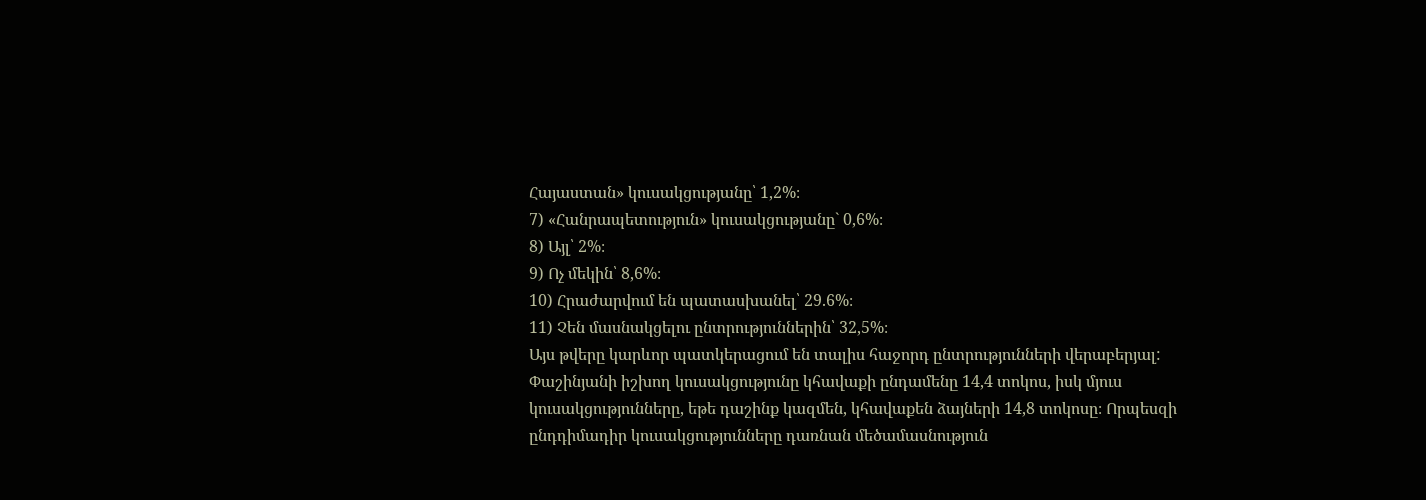Հայաստան» կուսակցությանը՝ 1,2%։
7) «Հանրապետություն» կուսակցությանը` 0,6%։
8) Այլ՝ 2%։
9) Ոչ մեկին՝ 8,6%։
10) Հրաժարվում են պատասխանել՝ 29.6%։
11) Չեն մասնակցելու ընտրություններին՝ 32,5%։
Այս թվերը կարևոր պատկերացում են տալիս հաջորդ ընտրությունների վերաբերյալ: Փաշինյանի իշխող կուսակցությունը կհավաքի ընդամենը 14,4 տոկոս, իսկ մյուս կուսակցությունները, եթե դաշինք կազմեն, կհավաքեն ձայների 14,8 տոկոսը։ Որպեսզի ընդդիմադիր կուսակցությունները դառնան մեծամասնություն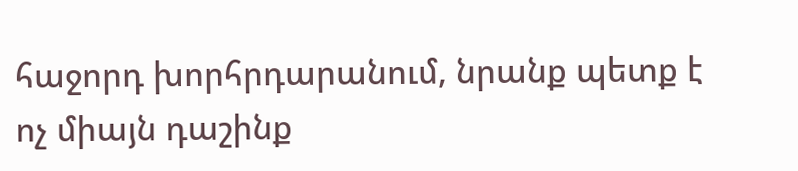հաջորդ խորհրդարանում, նրանք պետք է ոչ միայն դաշինք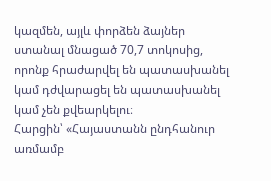կազմեն, այլև փորձեն ձայներ ստանալ մնացած 70,7 տոկոսից, որոնք հրաժարվել են պատասխանել կամ դժվարացել են պատասխանել կամ չեն քվեարկելու։
Հարցին՝ «Հայաստանն ընդհանուր առմամբ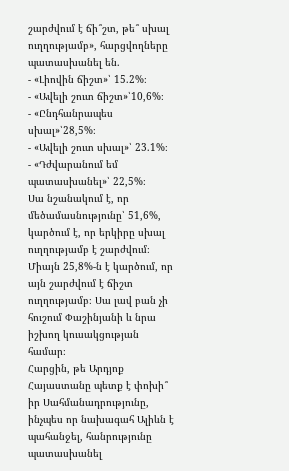շարժվում է ճի՞շտ, թե՞ սխալ ուղղությամբ», հարցվողները պատասխանել են.
- «Լիովին ճիշտ»՝ 15.2%։
- «Ավելի շուտ ճիշտ»՝10,6%։
- «Ընդհանրապես սխալ»՝28,5%։
- «Ավելի շուտ սխալ»՝ 23.1%։
- «Դժվարանում եմ պատասխանել»՝ 22,5%։
Սա նշանակում է, որ մեծամասնությունը՝ 51,6%, կարծում է, որ երկիրը սխալ ուղղությամբ է շարժվում։ Միայն 25,8%-ն է կարծում, որ այն շարժվում է ճիշտ ուղղությամբ։ Սա լավ բան չի հուշում Փաշինյանի և նրա իշխող կուսակցության համար։
Հարցին, թե Արդյոք Հայաստանը պետք է փոխի՞ իր Սահմանադրությունը, ինչպես որ նախագահ Ալիևն է պահանջել, հանրությունը պատասխանել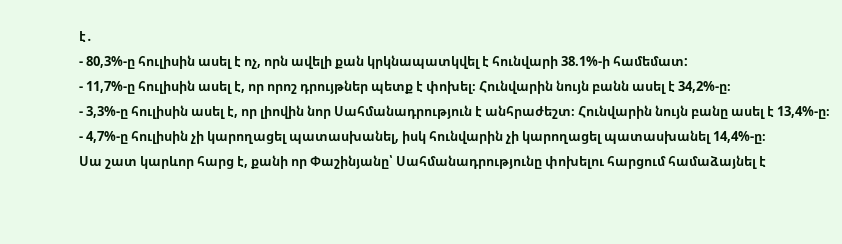է․
- 80,3%-ը հուլիսին ասել է ոչ, որն ավելի քան կրկնապատկվել է հունվարի 38.1%-ի համեմատ:
- 11,7%-ը հուլիսին ասել է, որ որոշ դրույթներ պետք է փոխել։ Հունվարին նույն բանն ասել է 34,2%-ը։
- 3,3%-ը հուլիսին ասել է, որ լիովին նոր Սահմանադրություն է անհրաժեշտ։ Հունվարին նույն բանը ասել է 13,4%-ը։
- 4,7%-ը հուլիսին չի կարողացել պատասխանել, իսկ հունվարին չի կարողացել պատասխանել 14,4%-ը։
Սա շատ կարևոր հարց է, քանի որ Փաշինյանը՝ Սահմանադրությունը փոխելու հարցում համաձայնել է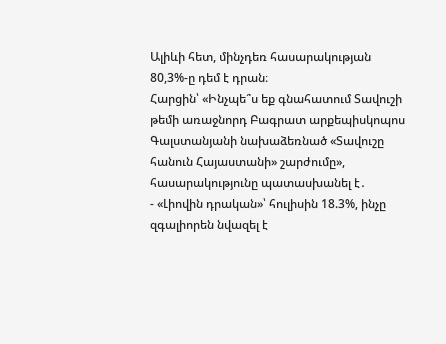Ալիևի հետ, մինչդեռ հասարակության 80,3%-ը դեմ է դրան։
Հարցին՝ «Ինչպե՞ս եք գնահատում Տավուշի թեմի առաջնորդ Բագրատ արքեպիսկոպոս Գալստանյանի նախաձեռնած «Տավուշը հանուն Հայաստանի» շարժումը», հասարակությունը պատասխանել է․
- «Լիովին դրական»՝ հուլիսին 18.3%, ինչը զգալիորեն նվազել է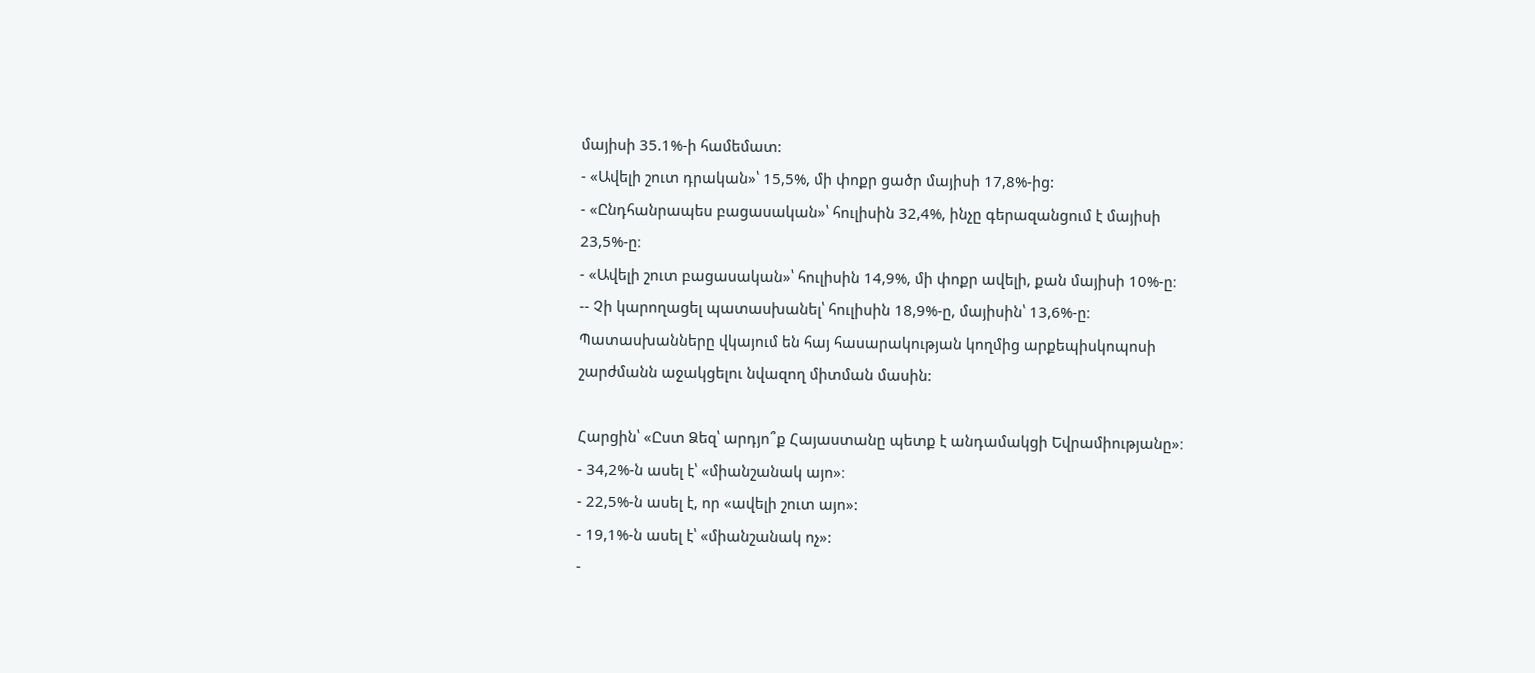մայիսի 35.1%-ի համեմատ:
- «Ավելի շուտ դրական»՝ 15,5%, մի փոքր ցածր մայիսի 17,8%-ից:
- «Ընդհանրապես բացասական»՝ հուլիսին 32,4%, ինչը գերազանցում է մայիսի 23,5%-ը։
- «Ավելի շուտ բացասական»՝ հուլիսին 14,9%, մի փոքր ավելի, քան մայիսի 10%-ը։
-- Չի կարողացել պատասխանել՝ հուլիսին 18,9%-ը, մայիսին՝ 13,6%-ը։
Պատասխանները վկայում են հայ հասարակության կողմից արքեպիսկոպոսի շարժմանն աջակցելու նվազող միտման մասին:

Հարցին՝ «Ըստ Ձեզ՝ արդյո՞ք Հայաստանը պետք է անդամակցի Եվրամիությանը»։
- 34,2%-ն ասել է՝ «միանշանակ այո»։
- 22,5%-ն ասել է, որ «ավելի շուտ այո»:
- 19,1%-ն ասել է՝ «միանշանակ ոչ»:
-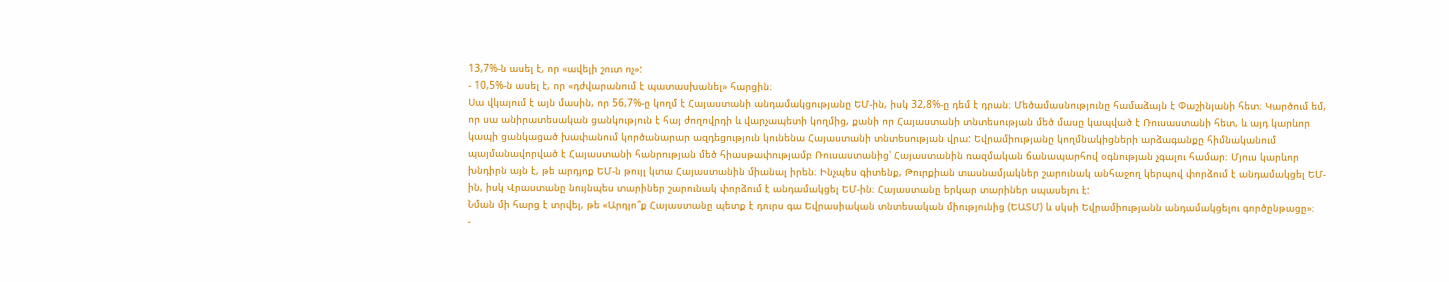13,7%-ն ասել է, որ «ավելի շուտ ոչ»:
- 10,5%-ն ասել է, որ «դժվարանում է պատասխանել» հարցին։
Սա վկայում է այն մասին, որ 56,7%-ը կողմ է Հայաստանի անդամակցությանը ԵՄ-ին, իսկ 32,8%-ը դեմ է դրան։ Մեծամասնությունը համաձայն է Փաշինյանի հետ։ Կարծում եմ, որ սա անիրատեսական ցանկություն է հայ ժողովրդի և վարչապետի կողմից, քանի որ Հայաստանի տնտեսության մեծ մասը կապված է Ռուսաստանի հետ, և այդ կարևոր կապի ցանկացած խափանում կործանարար ազդեցություն կունենա Հայաստանի տնտեսության վրա: Եվրամիությանը կողմնակիցների արձագանքը հիմնականում պայմանավորված է Հայաստանի հանրության մեծ հիասթափությամբ Ռուսաստանից՝ Հայաստանին ռազմական ճանապարհով օգնության չգալու համար։ Մյուս կարևոր խնդիրն այն է, թե արդյոք ԵՄ-ն թույլ կտա Հայաստանին միանալ իրեն։ Ինչպես գիտենք, Թուրքիան տասնամյակներ շարունակ անհաջող կերպով փորձում է անդամակցել ԵՄ-ին, իսկ Վրաստանը նույնպես տարիներ շարունակ փորձում է անդամակցել ԵՄ-ին։ Հայաստանը երկար տարիներ սպասելու է:
Նման մի հարց է տրվել, թե «Արդյո՞ք Հայաստանը պետք է դուրս գա Եվրասիական տնտեսական միությունից (ԵԱՏՄ) և սկսի Եվրամիությանն անդամակցելու գործընթացը»։
-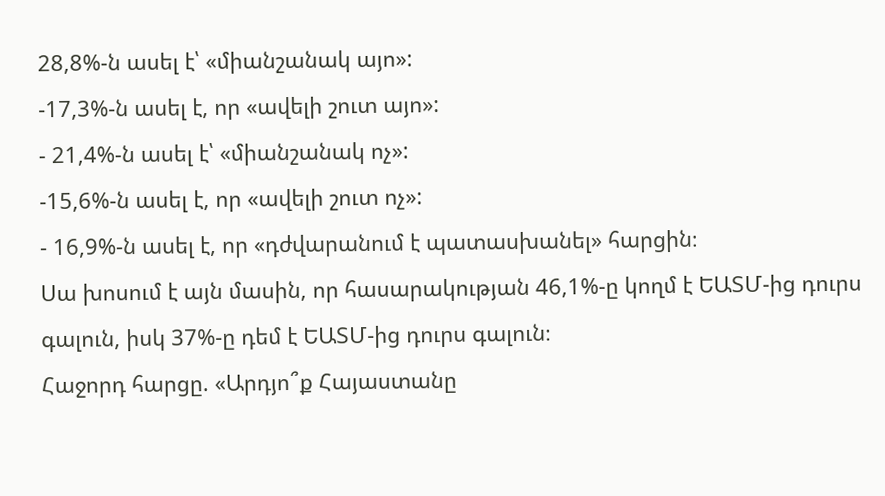28,8%-ն ասել է՝ «միանշանակ այո»:
-17,3%-ն ասել է, որ «ավելի շուտ այո»:
- 21,4%-ն ասել է՝ «միանշանակ ոչ»:
-15,6%-ն ասել է, որ «ավելի շուտ ոչ»:
- 16,9%-ն ասել է, որ «դժվարանում է պատասխանել» հարցին։
Սա խոսում է այն մասին, որ հասարակության 46,1%-ը կողմ է ԵԱՏՄ-ից դուրս գալուն, իսկ 37%-ը դեմ է ԵԱՏՄ-ից դուրս գալուն։
Հաջորդ հարցը. «Արդյո՞ք Հայաստանը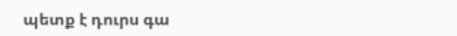պետք է դուրս գա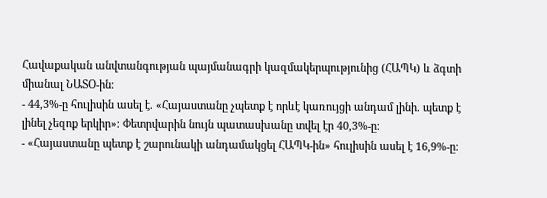Հավաքական անվտանգության պայմանագրի կազմակերպությունից (ՀԱՊԿ) և ձգտի միանալ ՆԱՏՕ-ին։
- 44,3%-ը հուլիսին ասել է. «Հայաստանը չպետք է որևէ կառույցի անդամ լինի. պետք է լինել չեզոք երկիր»։ Փետրվարին նույն պատասխանը տվել էր 40,3%-ը։
- «Հայաստանը պետք է շարունակի անդամակցել ՀԱՊԿ-ին» հուլիսին ասել է 16,9%-ը։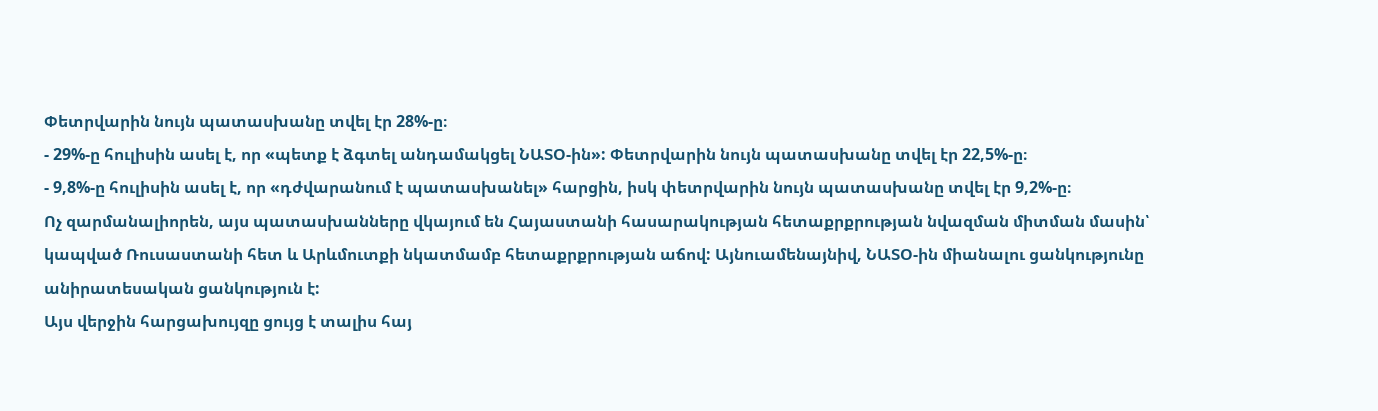Փետրվարին նույն պատասխանը տվել էր 28%-ը։
- 29%-ը հուլիսին ասել է, որ «պետք է ձգտել անդամակցել ՆԱՏՕ-ին»: Փետրվարին նույն պատասխանը տվել էր 22,5%-ը։
- 9,8%-ը հուլիսին ասել է, որ «դժվարանում է պատասխանել» հարցին, իսկ փետրվարին նույն պատասխանը տվել էր 9,2%-ը։
Ոչ զարմանալիորեն, այս պատասխանները վկայում են Հայաստանի հասարակության հետաքրքրության նվազման միտման մասին՝ կապված Ռուսաստանի հետ և Արևմուտքի նկատմամբ հետաքրքրության աճով: Այնուամենայնիվ, ՆԱՏՕ-ին միանալու ցանկությունը անիրատեսական ցանկություն է:
Այս վերջին հարցախույզը ցույց է տալիս հայ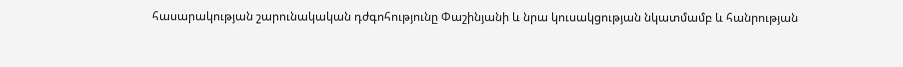հասարակության շարունակական դժգոհությունը Փաշինյանի և նրա կուսակցության նկատմամբ և հանրության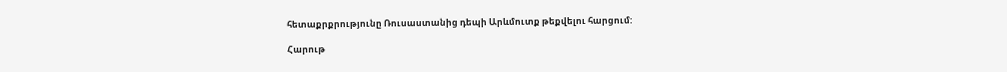հետաքրքրությունը Ռուսաստանից դեպի Արևմուտք թեքվելու հարցում:

Հարութ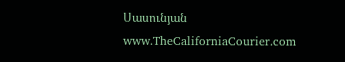Սասունյան
www.TheCaliforniaCourier.com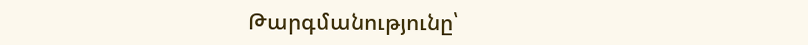Թարգմանությունը՝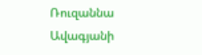Ռուզաննա Ավագյանի